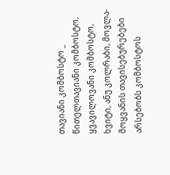თავიანი კომბოსტო _ წითელთავიანი კომბოსტო, ყვავილოვანი კომბოსტო, ხვიტი, ანუ კოლრაბი, მოვლა-მოყვანის თავისებურებები
არსებობს კომბოსტოს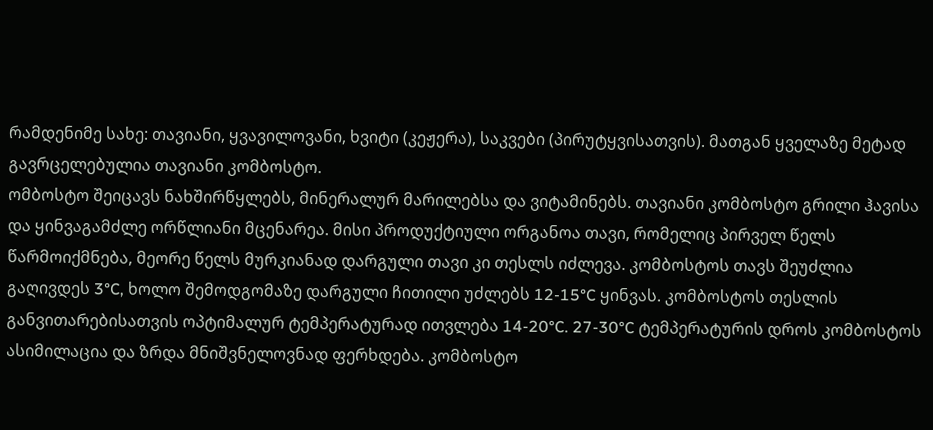რამდენიმე სახე: თავიანი, ყვავილოვანი, ხვიტი (კეჟერა), საკვები (პირუტყვისათვის). მათგან ყველაზე მეტად გავრცელებულია თავიანი კომბოსტო.
ომბოსტო შეიცავს ნახშირწყლებს, მინერალურ მარილებსა და ვიტამინებს. თავიანი კომბოსტო გრილი ჰავისა და ყინვაგამძლე ორწლიანი მცენარეა. მისი პროდუქტიული ორგანოა თავი, რომელიც პირველ წელს წარმოიქმნება, მეორე წელს მურკიანად დარგული თავი კი თესლს იძლევა. კომბოსტოს თავს შეუძლია გაღივდეს 3°C, ხოლო შემოდგომაზე დარგული ჩითილი უძლებს 12-15°C ყინვას. კომბოსტოს თესლის განვითარებისათვის ოპტიმალურ ტემპერატურად ითვლება 14-20°C. 27-30°C ტემპერატურის დროს კომბოსტოს ასიმილაცია და ზრდა მნიშვნელოვნად ფერხდება. კომბოსტო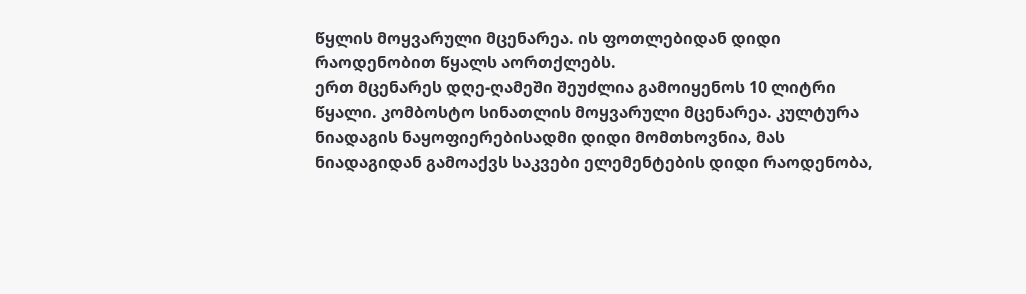წყლის მოყვარული მცენარეა. ის ფოთლებიდან დიდი რაოდენობით წყალს აორთქლებს.
ერთ მცენარეს დღე-ღამეში შეუძლია გამოიყენოს 10 ლიტრი წყალი. კომბოსტო სინათლის მოყვარული მცენარეა. კულტურა ნიადაგის ნაყოფიერებისადმი დიდი მომთხოვნია, მას ნიადაგიდან გამოაქვს საკვები ელემენტების დიდი რაოდენობა,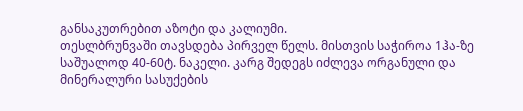განსაკუთრებით აზოტი და კალიუმი.
თესლბრუნვაში თავსდება პირველ წელს. მისთვის საჭიროა 1ჰა-ზე საშუალოდ 40-60ტ. ნაკელი. კარგ შედეგს იძლევა ორგანული და მინერალური სასუქების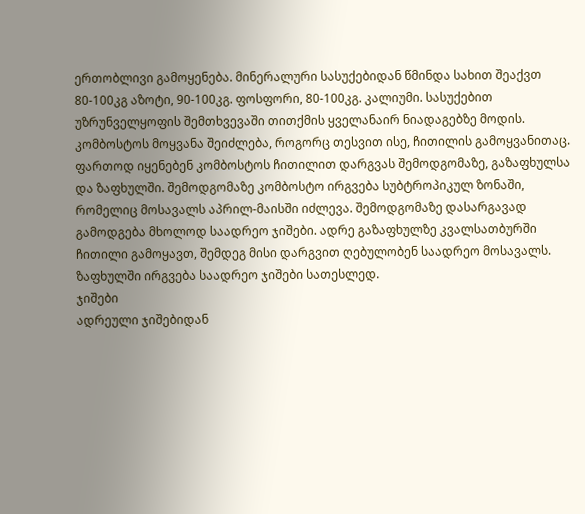ერთობლივი გამოყენება. მინერალური სასუქებიდან წმინდა სახით შეაქვთ 80-100კგ აზოტი, 90-100კგ. ფოსფორი, 80-100კგ. კალიუმი. სასუქებით უზრუნველყოფის შემთხვევაში თითქმის ყველანაირ ნიადაგებზე მოდის.
კომბოსტოს მოყვანა შეიძლება, როგორც თესვით ისე, ჩითილის გამოყვანითაც.
ფართოდ იყენებენ კომბოსტოს ჩითილით დარგვას შემოდგომაზე, გაზაფხულსა და ზაფხულში. შემოდგომაზე კომბოსტო ირგვება სუბტროპიკულ ზონაში, რომელიც მოსავალს აპრილ-მაისში იძლევა. შემოდგომაზე დასარგავად გამოდგება მხოლოდ საადრეო ჯიშები. ადრე გაზაფხულზე კვალსათბურში ჩითილი გამოყავთ, შემდეგ მისი დარგვით ღებულობენ საადრეო მოსავალს. ზაფხულში ირგვება საადრეო ჯიშები სათესლედ.
ჯიშები
ადრეული ჯიშებიდან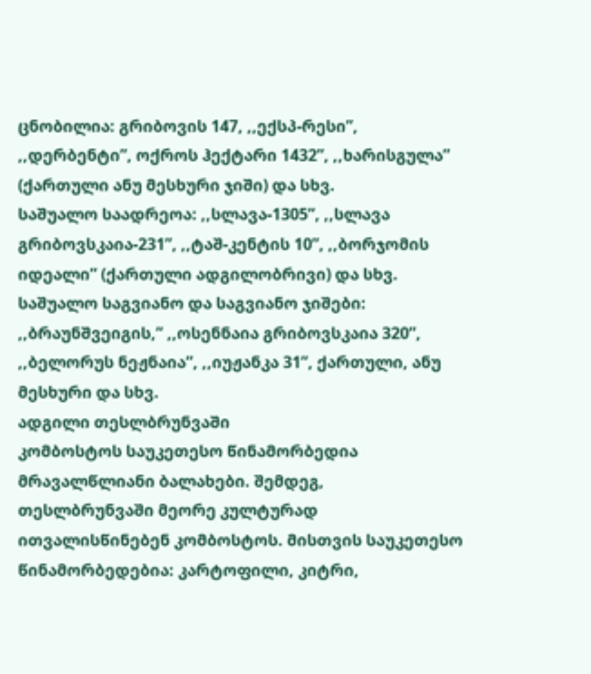ცნობილია: გრიბოვის 147, ,,ექსპ-რესი”, ,,დერბენტი”, ოქროს ჰექტარი 1432”, ,,ხარისგულა” (ქართული ანუ მესხური ჯიში) და სხვ.
საშუალო საადრეოა: ,,სლავა-1305”, ,,სლავა გრიბოვსკაია-231”, ,,ტაშ-კენტის 10”, ,,ბორჯომის იდეალი” (ქართული ადგილობრივი) და სხვ. საშუალო საგვიანო და საგვიანო ჯიშები: ,,ბრაუნშვეიგის,” ,,ოსენნაია გრიბოვსკაია 320”, ,,ბელორუს ნეჟნაია”, ,,იუჟანკა 31”, ქართული, ანუ მესხური და სხვ.
ადგილი თესლბრუნვაში
კომბოსტოს საუკეთესო წინამორბედია მრავალწლიანი ბალახები. შემდეგ, თესლბრუნვაში მეორე კულტურად ითვალისწინებენ კომბოსტოს. მისთვის საუკეთესო წინამორბედებია: კარტოფილი, კიტრი,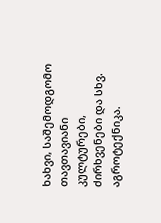ხახვი, საშემოდგომო თავთავიანი კულტურები, ძირხვენები და სხვ. აგროტექნიკა.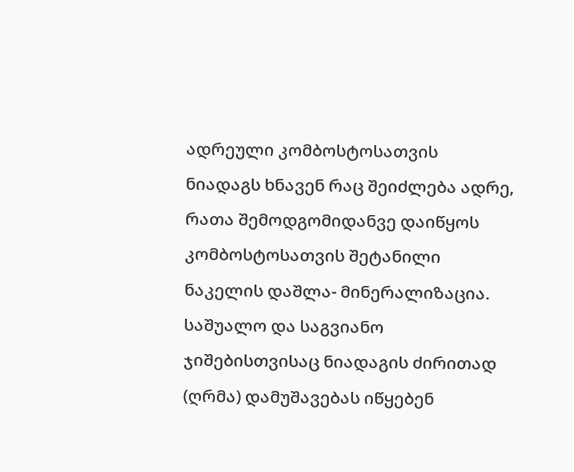ადრეული კომბოსტოსათვის ნიადაგს ხნავენ რაც შეიძლება ადრე, რათა შემოდგომიდანვე დაიწყოს კომბოსტოსათვის შეტანილი ნაკელის დაშლა- მინერალიზაცია. საშუალო და საგვიანო ჯიშებისთვისაც ნიადაგის ძირითად (ღრმა) დამუშავებას იწყებენ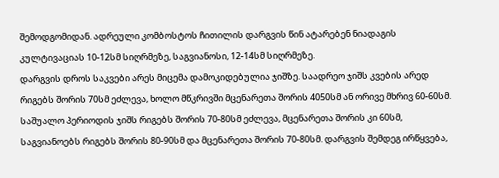შემოდგომიდან. ადრეული კომბოსტოს ჩითილის დარგვის წინ ატარებენ ნიადაგის კულტივაციას 10-12სმ სიღრმეზე, საგვიანოსი, 12-14სმ სიღრმეზე.
დარგვის დროს საკვები არეს მიცემა დამოკიდებულია ჯიშზე. საადრეო ჯიშს კვების არედ რიგებს შორის 70სმ ეძლევა, ხოლო მწკრივში მცენარეთა შორის 4050სმ ან ორივე მხრივ 60-60სმ.
საშუალო პერიოდის ჯიშს რიგებს შორის 70-80სმ ეძლევა, მცენარეთა შორის კი 60სმ, საგვიანოებს რიგებს შორის 80-90სმ და მცენარეთა შორის 70-80სმ. დარგვის შემდეგ ირწყვება,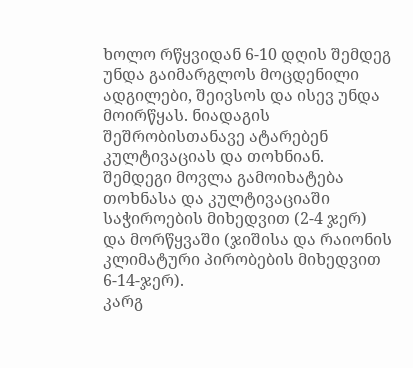ხოლო რწყვიდან 6-10 დღის შემდეგ უნდა გაიმარგლოს მოცდენილი ადგილები, შეივსოს და ისევ უნდა მოირწყას. ნიადაგის შეშრობისთანავე ატარებენ კულტივაციას და თოხნიან. შემდეგი მოვლა გამოიხატება თოხნასა და კულტივაციაში საჭიროების მიხედვით (2-4 ჯერ) და მორწყვაში (ჯიშისა და რაიონის კლიმატური პირობების მიხედვით 6-14-ჯერ).
კარგ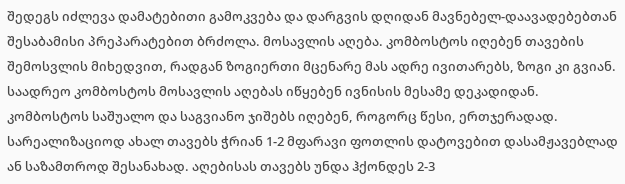შედეგს იძლევა დამატებითი გამოკვება და დარგვის დღიდან მავნებელ-დაავადებებთან შესაბამისი პრეპარატებით ბრძოლა. მოსავლის აღება. კომბოსტოს იღებენ თავების შემოსვლის მიხედვით, რადგან ზოგიერთი მცენარე მას ადრე ივითარებს, ზოგი კი გვიან. საადრეო კომბოსტოს მოსავლის აღებას იწყებენ ივნისის მესამე დეკადიდან.
კომბოსტოს საშუალო და საგვიანო ჯიშებს იღებენ, როგორც წესი, ერთჯერადად. სარეალიზაციოდ ახალ თავებს ჭრიან 1-2 მფარავი ფოთლის დატოვებით დასამჟავებლად ან საზამთროდ შესანახად. აღებისას თავებს უნდა ჰქონდეს 2-3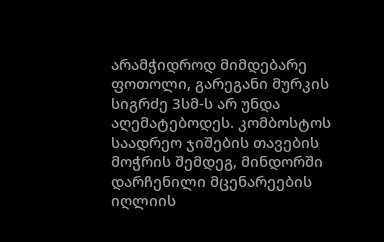არამჭიდროდ მიმდებარე ფოთოლი, გარეგანი მურკის სიგრძე 3სმ-ს არ უნდა აღემატებოდეს. კომბოსტოს საადრეო ჯიშების თავების მოჭრის შემდეგ, მინდორში დარჩენილი მცენარეების იღლიის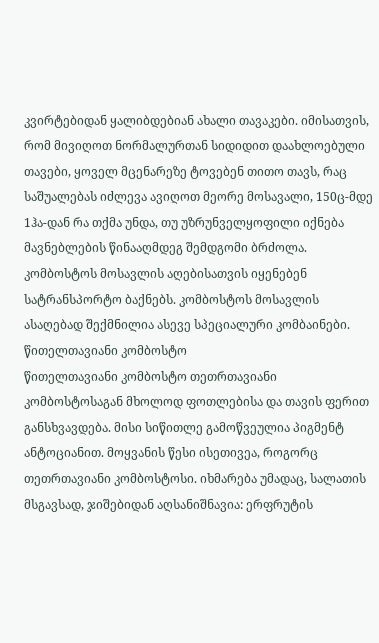კვირტებიდან ყალიბდებიან ახალი თავაკები. იმისათვის, რომ მივიღოთ ნორმალურთან სიდიდით დაახლოებული თავები, ყოველ მცენარეზე ტოვებენ თითო თავს, რაც საშუალებას იძლევა ავიღოთ მეორე მოსავალი, 150ც-მდე 1ჰა-დან რა თქმა უნდა, თუ უზრუნველყოფილი იქნება მავნებლების წინააღმდეგ შემდგომი ბრძოლა.
კომბოსტოს მოსავლის აღებისათვის იყენებენ სატრანსპორტო ბაქნებს. კომბოსტოს მოსავლის ასაღებად შექმნილია ასევე სპეციალური კომბაინები.
წითელთავიანი კომბოსტო
წითელთავიანი კომბოსტო თეთრთავიანი კომბოსტოსაგან მხოლოდ ფოთლებისა და თავის ფერით განსხვავდება. მისი სიწითლე გამოწვეულია პიგმენტ ანტოციანით. მოყვანის წესი ისეთივეა, როგორც თეთრთავიანი კომბოსტოსი. იხმარება უმადაც, სალათის მსგავსად, ჯიშებიდან აღსანიშნავია: ერფრუტის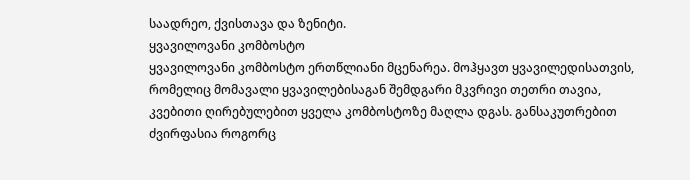საადრეო, ქვისთავა და ზენიტი.
ყვავილოვანი კომბოსტო
ყვავილოვანი კომბოსტო ერთწლიანი მცენარეა. მოჰყავთ ყვავილედისათვის, რომელიც მომავალი ყვავილებისაგან შემდგარი მკვრივი თეთრი თავია, კვებითი ღირებულებით ყველა კომბოსტოზე მაღლა დგას. განსაკუთრებით ძვირფასია როგორც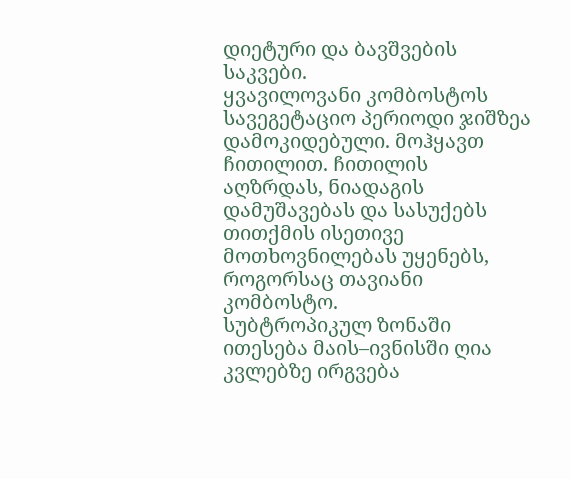დიეტური და ბავშვების საკვები.
ყვავილოვანი კომბოსტოს სავეგეტაციო პერიოდი ჯიშზეა დამოკიდებული. მოჰყავთ ჩითილით. ჩითილის აღზრდას, ნიადაგის დამუშავებას და სასუქებს თითქმის ისეთივე მოთხოვნილებას უყენებს, როგორსაც თავიანი კომბოსტო.
სუბტროპიკულ ზონაში ითესება მაის–ივნისში ღია კვლებზე ირგვება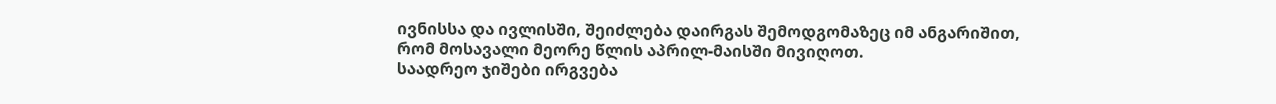ივნისსა და ივლისში, შეიძლება დაირგას შემოდგომაზეც იმ ანგარიშით, რომ მოსავალი მეორე წლის აპრილ-მაისში მივიღოთ.
საადრეო ჯიშები ირგვება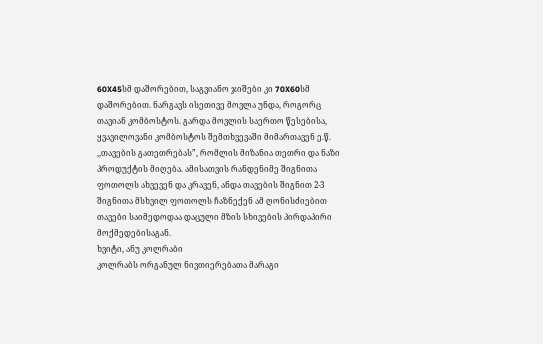60X45სმ დაშორებით, საგვიანო ჯიშები კი 70X60სმ დაშორებით. ნარგავს ისეთივე მოვლა უნდა, როგორც თავიან კომბოსტოს. გარდა მოვლის საერთო წესებისა, ყვავილოვანი კომბოსტოს შემთხვევაში მიმართავენ ე.წ. ,,თავების გათეთრებას”, რომლის მიზანია თეთრი და ნაზი პროდუქტის მიღება. ამისათვის რანდენიმე შიგნითა ფოთოლს ახვევენ და კრავენ, ანდა თავების შიგნით 2-3 შიგნითა მსხვილ ფოთოლს ჩაზნექენ ამ ღონისძიებით თავები საიმედოდაა დაცული მზის სხივების პირდაპირი მოქმედებისაგან.
ხვიტი, ანუ კოლრაბი
კოლრაბს ორგანულ ნივთიერებათა მარაგი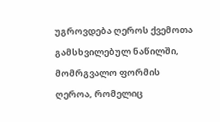უგროვდება ღეროს ქვემოთა გამსხვილებულ ნაწილში, მომრგვალო ფორმის ღეროა, რომელიც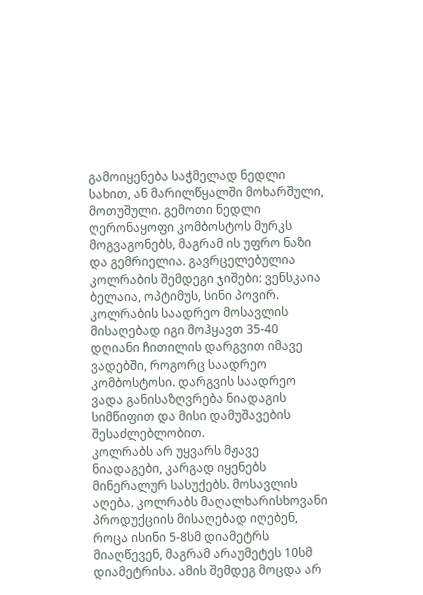გამოიყენება საჭმელად ნედლი სახით, ან მარილწყალში მოხარშული, მოთუშული. გემოთი ნედლი ღერონაყოფი კომბოსტოს მურკს მოგვაგონებს, მაგრამ ის უფრო ნაზი და გემრიელია. გავრცელებულია კოლრაბის შემდეგი ჯიშები: ვენსკაია ბელაია, ოპტიმუს, სინი პოვირ.
კოლრაბის საადრეო მოსავლის მისაღებად იგი მოჰყავთ 35-40 დღიანი ჩითილის დარგვით იმავე ვადებში, როგორც საადრეო კომბოსტოსი. დარგვის საადრეო ვადა განისაზღვრება ნიადაგის სიმწიფით და მისი დამუშავების შესაძლებლობით.
კოლრაბს არ უყვარს მჟავე ნიადაგები, კარგად იყენებს მინერალურ სასუქებს. მოსავლის აღება. კოლრაბს მაღალხარისხოვანი პროდუქციის მისაღებად იღებენ, როცა ისინი 5-8სმ დიამეტრს მიაღწევენ, მაგრამ არაუმეტეს 10სმ დიამეტრისა. ამის შემდეგ მოცდა არ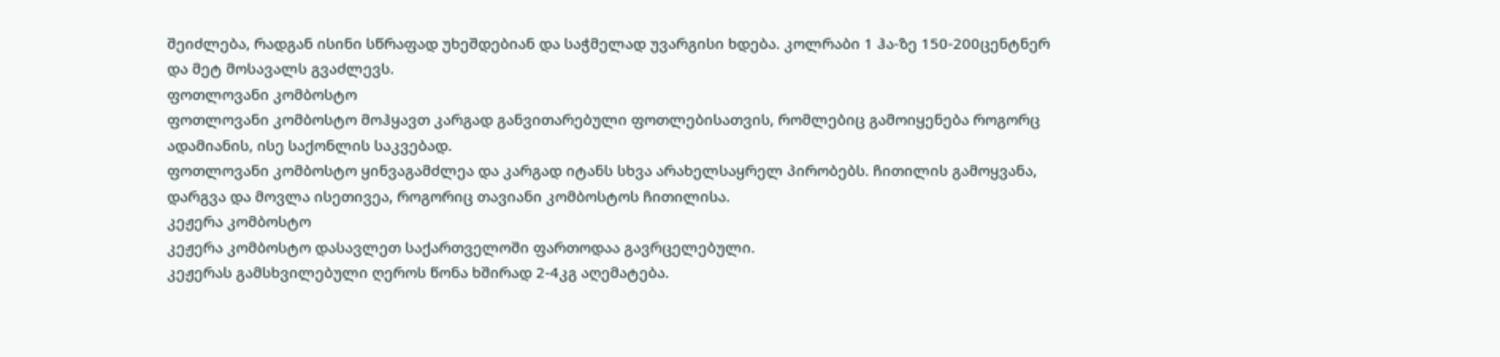შეიძლება, რადგან ისინი სწრაფად უხეშდებიან და საჭმელად უვარგისი ხდება. კოლრაბი 1 ჰა-ზე 150-200ცენტნერ და მეტ მოსავალს გვაძლევს.
ფოთლოვანი კომბოსტო
ფოთლოვანი კომბოსტო მოჰყავთ კარგად განვითარებული ფოთლებისათვის, რომლებიც გამოიყენება როგორც ადამიანის, ისე საქონლის საკვებად.
ფოთლოვანი კომბოსტო ყინვაგამძლეა და კარგად იტანს სხვა არახელსაყრელ პირობებს. ჩითილის გამოყვანა, დარგვა და მოვლა ისეთივეა, როგორიც თავიანი კომბოსტოს ჩითილისა.
კეჟერა კომბოსტო
კეჟერა კომბოსტო დასავლეთ საქართველოში ფართოდაა გავრცელებული.
კეჟერას გამსხვილებული ღეროს წონა ხშირად 2-4კგ აღემატება.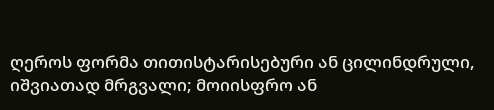ღეროს ფორმა თითისტარისებური ან ცილინდრული, იშვიათად მრგვალი; მოიისფრო ან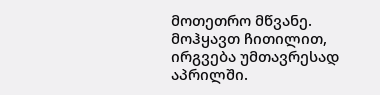მოთეთრო მწვანე.
მოჰყავთ ჩითილით, ირგვება უმთავრესად აპრილში.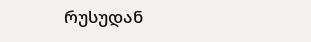რუსუდან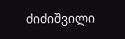ძიძიშვილი